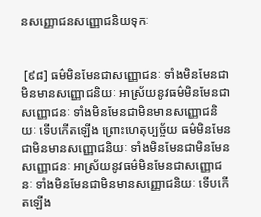នសញ្ញោជនសញ្ញោជនិយទុកៈ


 [៩៨] ធម៌មិនមែនជាសញ្ញោជនៈ ទាំងមិនមែនជាមិនមានសញ្ញោជនិយៈ អាស្រ័យនូវធម៌មិនមែនជាសញ្ញោជនៈ ទាំងមិនមែនជាមិនមានសញ្ញោជនិយៈ ទើបកើតឡើង ព្រោះហេតុប្បច្ច័យ ធម៌មិនមែនជាមិនមានសញ្ញោជនិយៈ ទាំងមិនមែនជាមិនមែនសញ្ញោជនៈ អាស្រ័យនូវធម៌មិនមែនជាសញ្ញោជនៈ ទាំងមិនមែនជាមិនមានសញ្ញោជនិយៈ ទើបកើតឡើង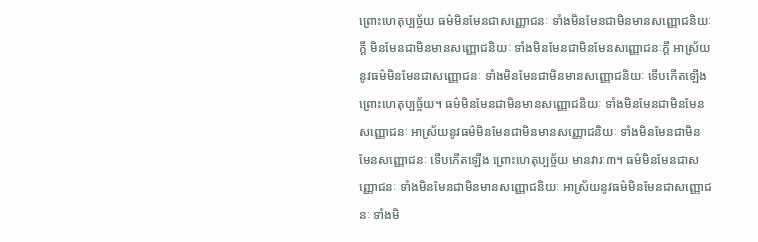ព្រោះហេតុប្បច្ច័យ ធម៌មិនមែនជាសញ្ញោជនៈ ទាំងមិនមែនជាមិនមានសញ្ញោជនិយៈក្តី មិនមែនជាមិនមានសញ្ញោជនិយៈ ទាំងមិនមែនជាមិនមែនសញ្ញោជនៈក្តី អាស្រ័យនូវធម៌មិនមែនជាសញ្ញោជនៈ ទាំងមិនមែនជាមិនមានសញ្ញោជនិយៈ ទើបកើតឡើង ព្រោះហេតុប្បច្ច័យ។ ធម៌មិនមែនជាមិនមានសញ្ញោជនិយៈ ទាំងមិនមែនជាមិនមែនសញ្ញោជនៈ អាស្រ័យនូវធម៌មិនមែនជាមិនមានសញ្ញោជនិយៈ ទាំងមិនមែនជាមិនមែនសញ្ញោជនៈ ទើបកើតឡើង ព្រោះហេតុប្បច្ច័យ មានវារៈ៣។ ធម៌មិនមែនជាសញ្ញោជនៈ ទាំងមិនមែនជាមិនមានសញ្ញោជនិយៈ អាស្រ័យនូវធម៌មិនមែនជាសញ្ញោជនៈ ទាំងមិ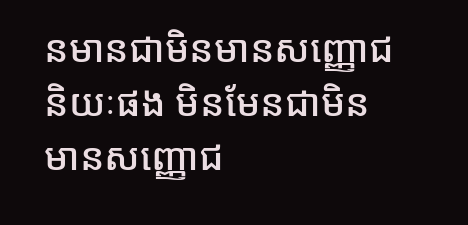នមានជាមិនមានសញ្ញោជនិយៈផង មិនមែនជាមិនមានសញ្ញោជ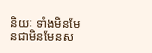និយៈ ទាំងមិនមែនជាមិនមែនស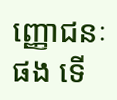ញ្ញោជនៈផង ទើ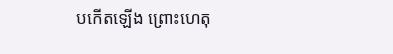បកើតឡើង ព្រោះហេតុ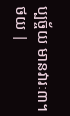ប្បច្ច័យ មានវារៈ៣។
ថយ |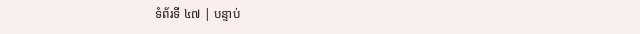ទំព័រទី ៤៧ | បន្ទាប់